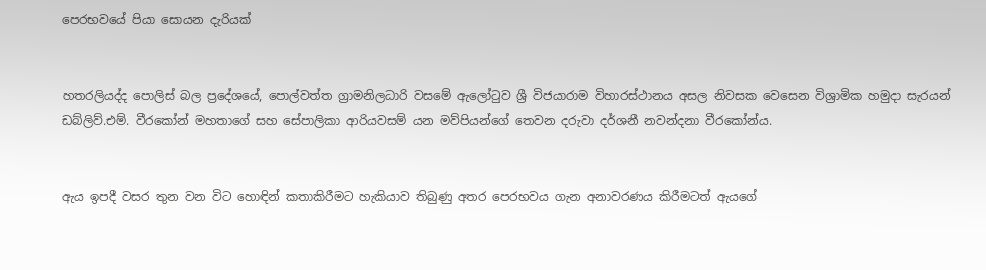පෙරභවයේ පියා සොයන දැරියක්


හතරලියද්ද පොලිස් බල ප්‍රදේශයේ, පොල්වත්ත ග්‍රාමනිලධාරි වසමේ ඇලෝටුව ශ්‍රී විජයාරාම විහාරස්ථානය අසල නිවසක වෙසෙන විශ්‍රාමික හමුදා සැරයන් ඩබ්ලිව්.එම්. වීරකෝන් මහතාගේ සහ සේපාලිකා ආරියවසම් යන මව්පියන්ගේ තෙවන දරුවා දර්ශනී නවන්දනා වීරකෝන්ය.


ඇය ඉපදී වසර තුන වන විට හොඳින් කතාකිරීමට හැකියාව තිබුණු අතර පෙරභවය ගැන අනාවරණය කිරීමටත් ඇයගේ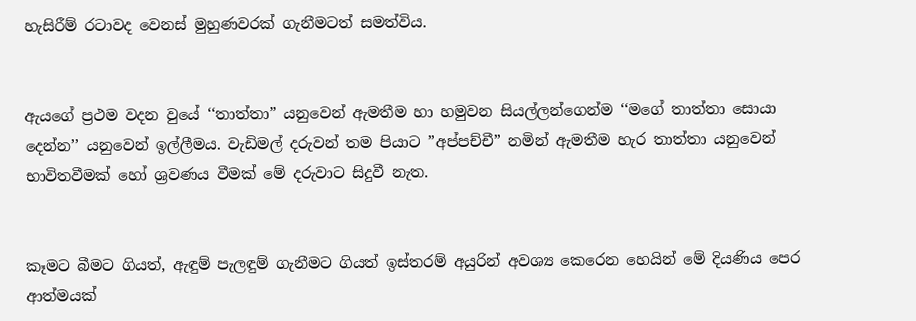හැසිරීම් රටාවද වෙනස් මුහුණවරක් ගැනීමටත් සමත්විය.


ඇයගේ ප්‍රථම වදන වුයේ ‘‘තාත්තා” යනුවෙන් ඇමතීම හා හමුවන සියල්ලන්ගෙන්ම ‘‘මගේ තාත්තා සොයා දෙන්න’’ යනුවෙන් ඉල්ලීමය. වැඩිමල් දරුවන් තම පියාට ”අප්පච්චී” නමින් ඇමතීම හැර තාත්තා යනුවෙන් භාවිතවීමක් හෝ ශ්‍රවණය වීමක් මේ දරුවාට සිදුවී නැත.


කෑමට බීමට ගියත්, ඇඳුම් පැලඳුම් ගැනීමට ගියත් ඉස්තරම් අයුරින් අවශ්‍ය කෙරෙන හෙයින් මේ දියණිය පෙර ආත්මයක්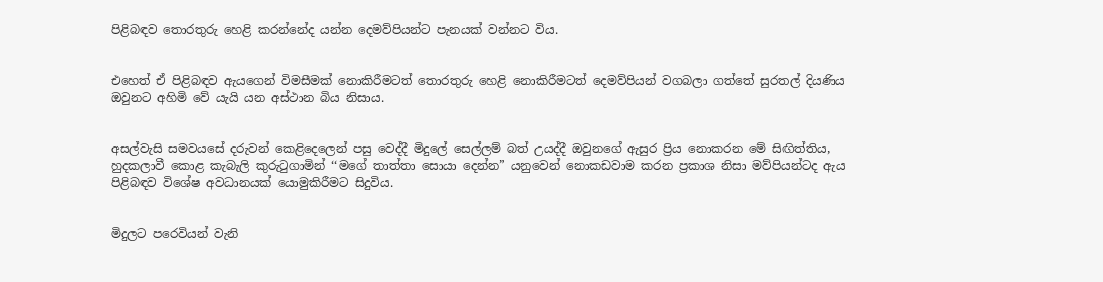පිළිබඳව තොරතුරු හෙළි කරන්නේද යන්න දෙමව්පියන්ට පැනයක් වන්නට විය.


එහෙත් ඒ පිළිබඳව ඇයගෙන් විමසීමක් නොකිරීමටත් තොරතුරු හෙළි නොකිරීමටත් දෙමව්පියන් වගබලා ගත්තේ සුරතල් දියණිය ඔවුනට අහිමි වේ යැයි යන අස්ථාන බිය නිසාය.


අසල්වැසි සමවයසේ දරුවන් කෙළිදෙලෙන් පසු වෙද්දී මිදුලේ සෙල්ලම් බත් උයද්දී ඔවුනගේ ඇසුර ප්‍රිය නොකරන මේ සිඟිත්තිය, හුදකලාවී කොළ කැබැලි කුරුටුගාමින් ‘‘මගේ තාත්තා සොයා දෙන්න” යනුවෙන් නොකඩවාම කරන ප්‍රකාශ නිසා මව්පියන්ටද ඇය පිළිබඳව විශේෂ අවධානයක් යොමුකිරීමට සිදුවිය.


මිදුලට පරෙවියන් වැනි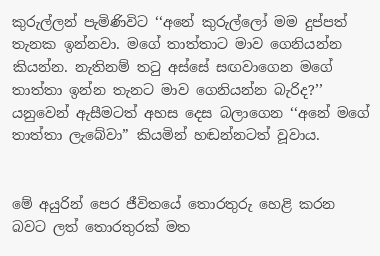කුරුල්ලන් පැමිණිවිට ‘‘අනේ කුරුල්ලෝ මම දුප්පත් තැනක ඉන්නවා. මගේ තාත්තාට මාව ගෙනියන්න කියන්න. නැතිනම් තටු අස්සේ සඟවාගෙන මගේ තාත්තා ඉන්න තැනට මාව ගෙනියන්න බැරිද?’’ යනුවෙන් ඇසීමටත් අහස දෙස බලාගෙන ‘‘අනේ මගේ තාත්තා ලැබේවා” කියමින් හඬන්නටත් වූවාය.


මේ අයුරින් පෙර ජීවිතයේ තොරතුරු හෙළි කරන බවට ලත් තොරතුරක් මත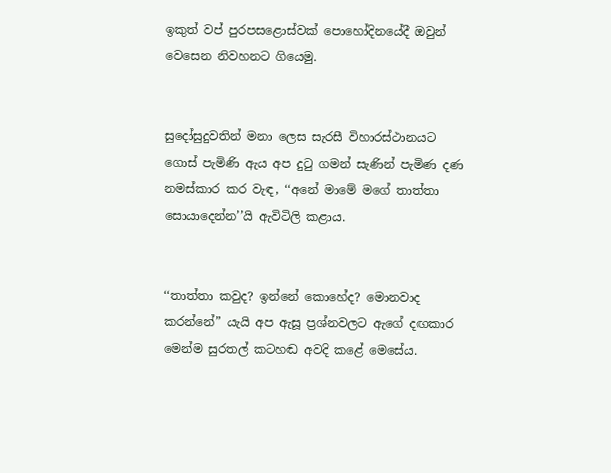ඉකුත් වප් පුරපසළොස්වක් පොහෝදිනයේදී ඔවුන් වෙසෙන නිවහනට ගියෙමු.


සුදෝසුදුවතින් මනා ලෙස සැරසී විහාරස්ථානයට ගොස් පැමිණි ඇය අප දුටු ගමන් සැණින් පැමිණ දණ නමස්කාර කර වැඳ, ‘‘අනේ මාමේ මගේ තාත්තා සොයාදෙන්න’’යි ඇවිටිලි කළාය.


‘‘තාත්තා කවුද? ඉන්නේ කොහේද? මොනවාද කරන්නේ” යැයි අප ඇසූ ප්‍රශ්නවලට ඇගේ දඟකාර මෙන්ම සුරතල් කටහඬ අවදි කළේ මෙසේය.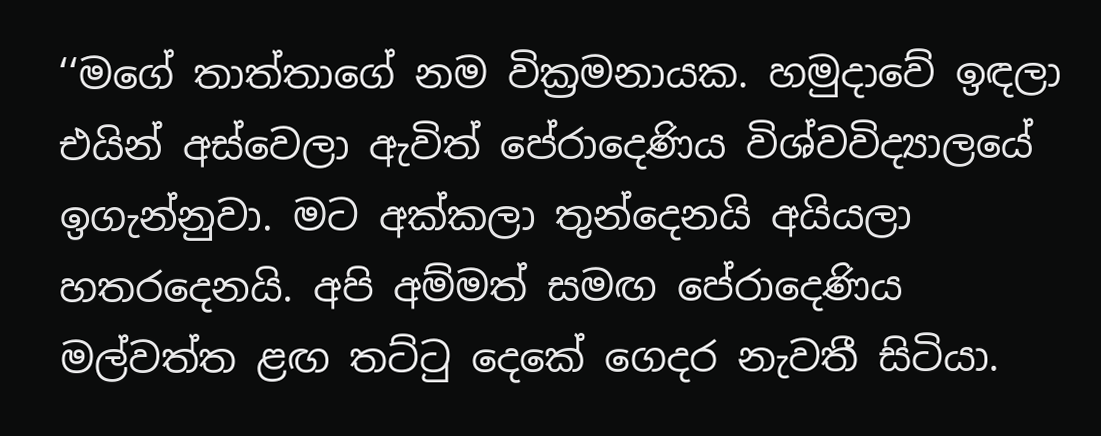‘‘මගේ තාත්තාගේ නම වික්‍රමනායක. හමුදාවේ ඉඳලා එයින් අස්වෙලා ඇවිත් පේරාදෙණිය විශ්වවිද්‍යාලයේ ඉගැන්නුවා. මට අක්කලා තුන්දෙනයි අයියලා හතරදෙනයි. අපි අම්මත් සමඟ පේරාදෙණිය මල්වත්ත ළඟ තට්ටු දෙකේ ගෙදර නැවතී සිටියා.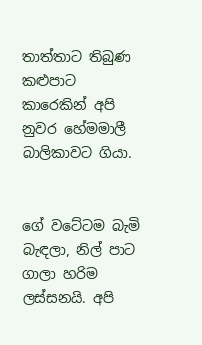තාත්තාට තිබුණ කළුපාට කාරෙකින් අපි නුවර හේමමාලී බාලිකාවට ගියා.


ගේ වටේටම බැමි බැඳලා, නිල් පාට ගාලා හරිම ලස්සනයි. අපි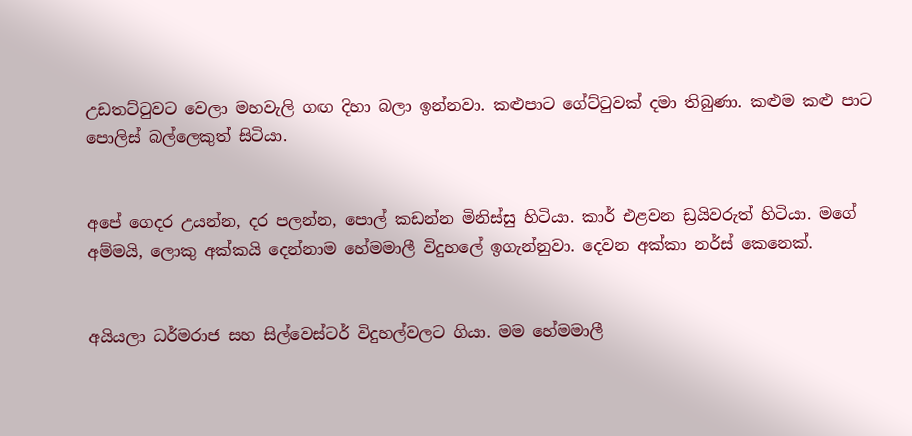උඩතට්ටුවට වෙලා මහවැලි ගඟ දිහා බලා ඉන්නවා. කළුපාට ගේට්ටුවක් දමා තිබුණා. කළුම කළු පාට පොලිස් බල්ලෙකුත් සිටියා.


අපේ ගෙදර උයන්න, දර පලන්න, පොල් කඩන්න මිනිස්සු හිටියා. කාර් එළවන ඩ්‍රයිවරුත් හිටියා. මගේ අම්මයි, ලොකු අක්කයි දෙන්නාම හේමමාලී විදුහලේ ඉගැන්නුවා. දෙවන අක්කා නර්ස් කෙනෙක්.


අයියලා ධර්මරාජ සහ සිල්වෙස්ටර් විදුහල්වලට ගියා. මම හේමමාලී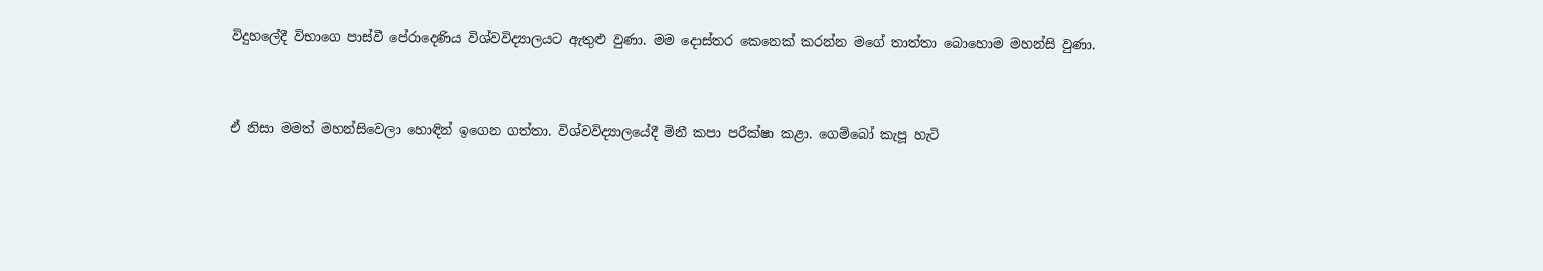විදුහලේදී විභාගෙ පාස්වී පේරාදෙණිය විශ්වවිද්‍යාලයට ඇතුළු වුණා. මම දොස්තර කෙනෙක් කරන්න මගේ තාත්තා බොහොම මහන්සි වුණා.


ඒ නිසා මමත් මහන්සිවෙලා හොඳින් ඉගෙන ගත්තා. විශ්වවිද්‍යාලයේදී මිනී කපා පරීක්ෂා කළා. ගෙම්බෝ කැපූ හැටි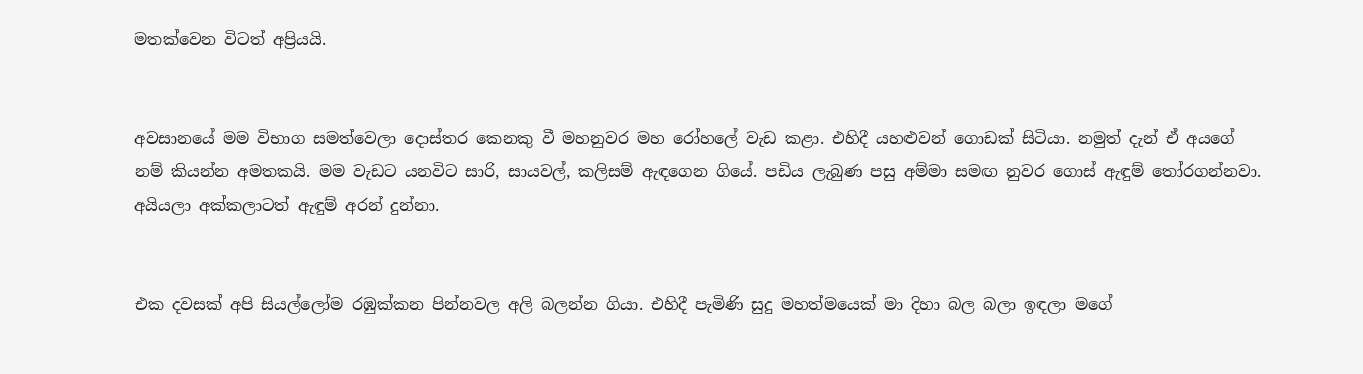මතක්වෙන විටත් අප්‍රියයි.


අවසානයේ මම විභාග සමත්වෙලා දොස්තර කෙනකු වී මහනුවර මහ රෝහලේ වැඩ කළා. එහිදී යහළුවන් ගොඩක් සිටියා. නමුත් දැන් ඒ අයගේ නම් කියන්න අමතකයි. මම වැඩට යනවිට සාරි, සායවල්, කලිසම් ඇඳගෙන ගියේ. පඩිය ලැබුණ පසු අම්මා සමඟ නුවර ගොස් ඇඳුම් තෝරගන්නවා. අයියලා අක්කලාටත් ඇඳුම් අරන් දුන්නා.


එක දවසක් අපි සියල්ලෝම රඹුක්කන පින්නවල අලි බලන්න ගියා. එහිදී පැමිණි සුදු මහත්මයෙක් මා දිහා බල බලා ඉඳලා මගේ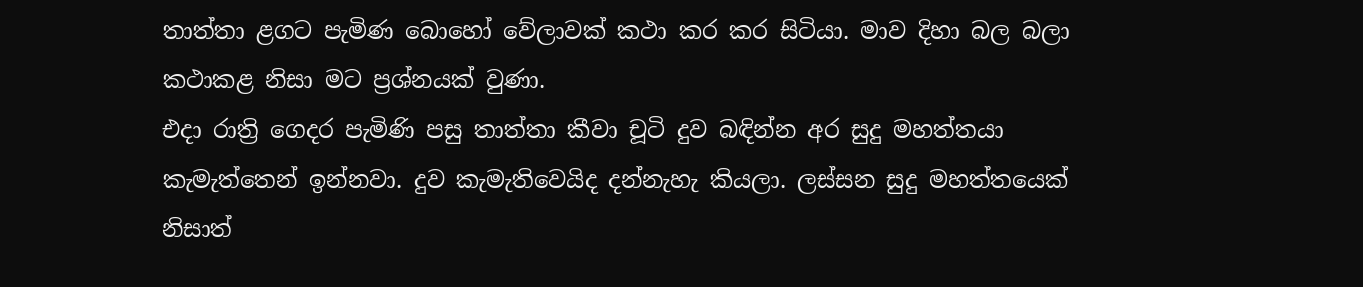තාත්තා ළගට පැමිණ බොහෝ වේලාවක් කථා කර කර සිටියා. මාව දිහා බල බලා කථාකළ නිසා මට ප්‍රශ්නයක් වුණා.
එදා රාත්‍රි ගෙදර පැමිණි පසු තාත්තා කීවා චූටි දුව බඳින්න අර සුදු මහත්තයා කැමැත්තෙන් ඉන්නවා. දුව කැමැතිවෙයිද දන්නැහැ කියලා. ලස්සන සුදු මහත්තයෙක් නිසාත්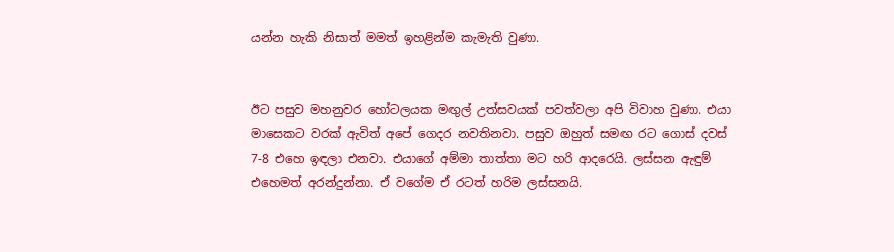යන්න හැකි නිසාත් මමත් ඉහළින්ම කැමැති වුණා.


ඊට පසුව මහනුවර හෝටලයක මඟුල් උත්සවයක් පවත්වලා අපි විවාහ වුණා. එයා මාසෙකට වරක් ඇවිත් අපේ ගෙදර නවතිනවා. පසුව ඔහුත් සමඟ රට ගොස් දවස් 7-8 එහෙ ඉඳලා එනවා. එයාගේ අම්මා තාත්තා මට හරි ආදරෙයි. ලස්සන ඇඳුම් එහෙමත් අරන්දුන්නා. ඒ වගේම ඒ රටත් හරිම ලස්සනයි.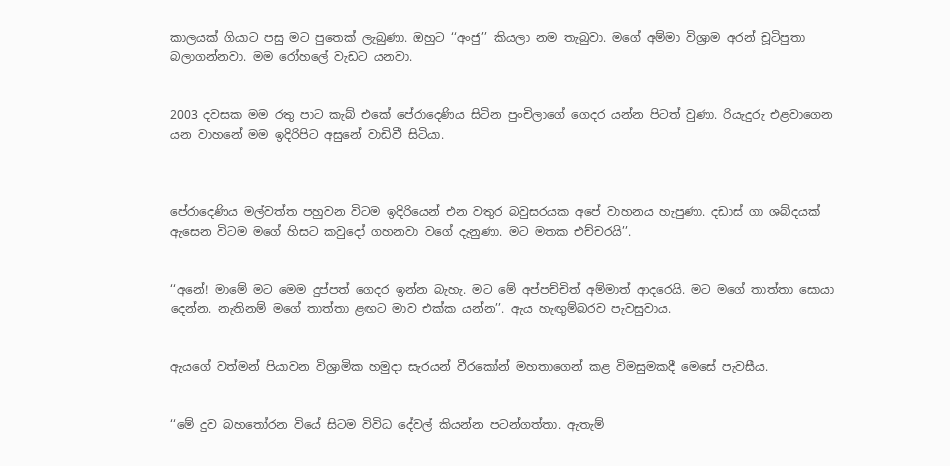කාලයක් ගියාට පසු මට පුතෙක් ලැබුණා. ඔහුට ‘‘අංජු’’ කියලා නම තැබුවා. මගේ අම්මා විශ්‍රාම අරන් චූටිපුතා බලාගන්නවා. මම රෝහලේ වැඩට යනවා.


2003 දවසක මම රතු පාට කැබ් එකේ පේරාදෙණිය සිටින පුංචිලාගේ ගෙදර යන්න පිටත් වුණා. රියැදුරු එළවාගෙන යන වාහනේ මම ඉදිරිපිට අසුනේ වාඩිවී සිටියා.



පේරාදෙණිය මල්වත්ත පහුවන විටම ඉදිරියෙන් එන වතුර බවුසරයක අපේ වාහනය හැපුණා. දඩාස් ගා ශබ්දයක් ඇසෙන විටම මගේ හිසට කවුදෝ ගහනවා වගේ දැනුණා. මට මතක එච්චරයි’’.


‘‘අනේ! මාමේ මට මෙම දුප්පත් ගෙදර ඉන්න බැහැ. මට මේ අප්පච්චිත් අම්මාත් ආදරෙයි. මට මගේ තාත්තා සොයා දෙන්න. නැතිනම් මගේ තාත්තා ළඟට මාව එක්ක යන්න’’. ඇය හැඟුම්බරව පැවසුවාය.


ඇයගේ වත්මන් පියාවන විශ්‍රාමික හමුදා සැරයන් වීරකෝන් මහතාගෙන් කළ විමසුමකදී මෙසේ පැවසීය.


‘‘මේ දුව බහතෝරන වියේ සිටම විවිධ දේවල් කියන්න පටන්ගත්තා. ඇතැම්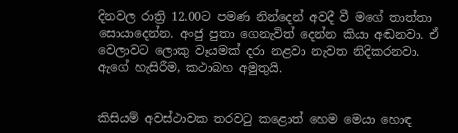දිනවල රාත්‍රි 12.00ට පමණ නින්දෙන් අවදී වී මගේ තාත්තා සොයාදෙන්න. අංජු පුතා ගෙනැවිත් දෙන්න කියා අඬනවා. ඒ වෙලාවට ලොකු වෑයමක් දරා නළවා නැවත නිදිකරනවා. ඇගේ හැසිරීම, කථාබහ අමුතුයි.


කිසියම් අවස්ථාවක තරවටු කළොත් හෙම මෙයා හොඳ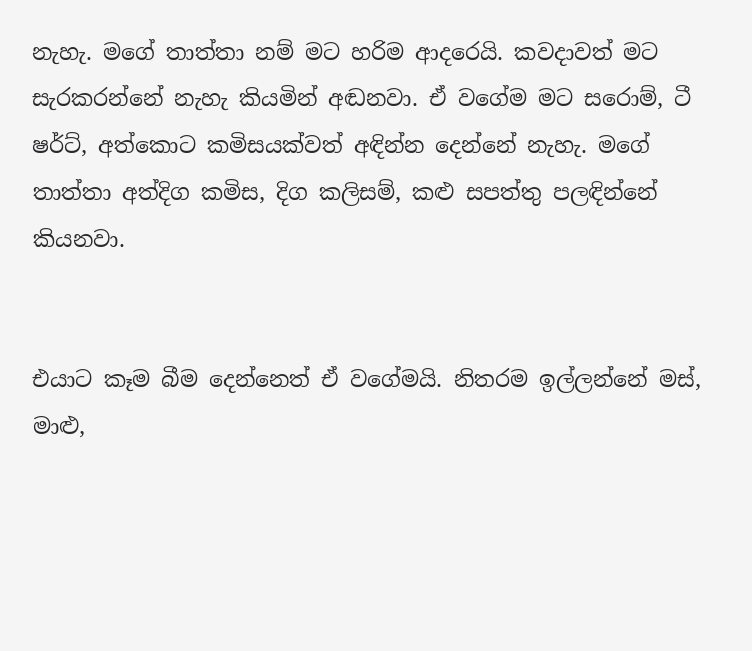නැහැ. මගේ තාත්තා නම් මට හරිම ආදරෙයි. කවදාවත් මට සැරකරන්නේ නැහැ කියමින් අඬනවා. ඒ වගේම මට සරොම්, ටී ෂර්ට්, අත්කොට කමිසයක්වත් අඳින්න දෙන්නේ නැහැ. මගේ තාත්තා අත්දිග කමිස, දිග කලිසම්, කළු සපත්තු පලඳින්නේ කියනවා.


එයාට කෑම බීම දෙන්නෙත් ඒ වගේමයි. නිතරම ඉල්ලන්නේ මස්, මාළු,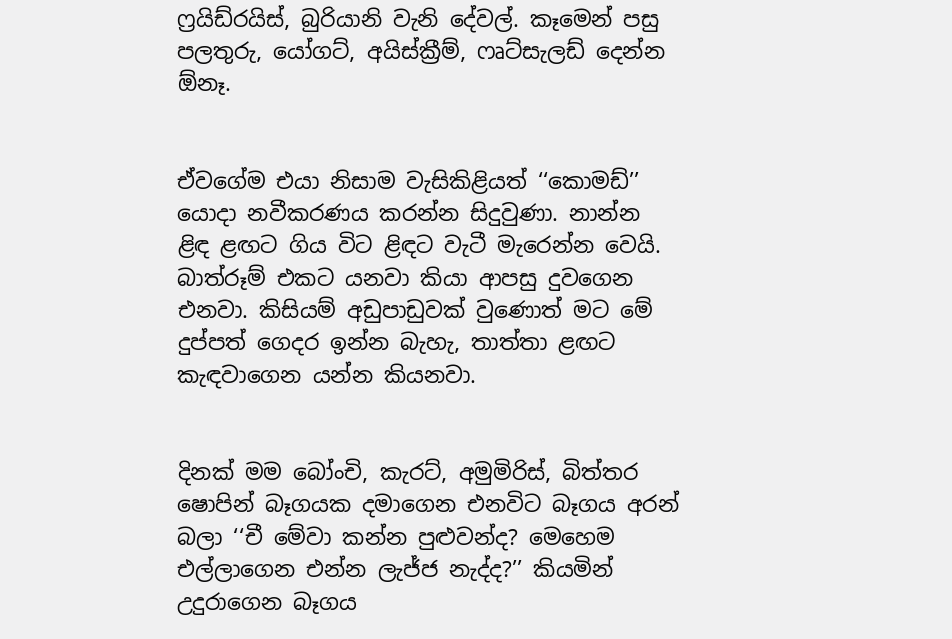ෆ්‍රයිඩ්රයිස්, බුරියානි වැනි දේවල්. කෑමෙන් පසු පලතුරු, යෝගට්, අයිස්ක්‍රීම්, ෆෘට්සැලඩ් දෙන්න ඕනෑ.


ඒවගේම එයා නිසාම වැසිකිළියත් ‘‘කොමඩ්’’ යොදා නවීකරණය කරන්න සිදුවුණා. නාන්න ළිඳ ළඟට ගිය විට ළිඳට වැටී මැරෙන්න වෙයි. බාත්රූම් එකට යනවා කියා ආපසු දුවගෙන එනවා. කිසියම් අඩුපාඩුවක් වුණොත් මට මේ දුප්පත් ගෙදර ඉන්න බැහැ, තාත්තා ළඟට කැඳවාගෙන යන්න කියනවා.


දිනක් මම බෝංචි, කැරට්, අමුමිරිස්, බිත්තර ෂොපින් බෑගයක දමාගෙන එනවිට බෑගය අරන් බලා ‘‘චී මේවා කන්න පුළුවන්ද? මෙහෙම එල්ලාගෙන එන්න ලැජ්ජ නැද්ද?’’ කියමින් උදුරාගෙන බෑගය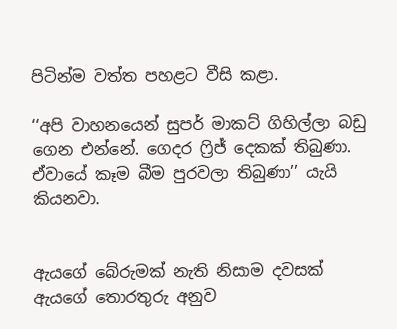පිටින්ම වත්ත පහළට වීසි කළා.

‘‘අපි වාහනයෙන් සුපර් මාකට් ගිහිල්ලා බඩු ගෙන එන්නේ. ගෙදර ෆ්‍රිජ් දෙකක් තිබුණා. ඒවායේ කෑම බීම පුරවලා තිබුණා’’ යැයි කියනවා.


ඇයගේ බේරුමක් නැති නිසාම දවසක් ඇයගේ තොරතුරු අනුව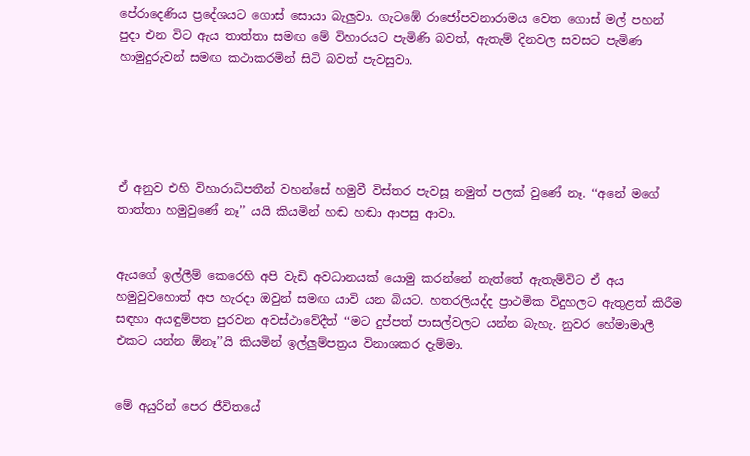පේරාදෙණිය ප්‍රදේශයට ගොස් සොයා බැලුවා. ගැටඹේ රාජෝපවනාරාමය වෙත ගොස් මල් පහන් පුදා එන විට ඇය තාත්තා සමඟ මේ විහාරයට පැමිණි බවත්, ඇතැම් දිනවල සවසට පැමිණ හාමුදුරුවන් සමඟ කථාකරමින් සිටි බවත් පැවසුවා.





ඒ අනුව එහි විහාරාධිපතීන් වහන්සේ හමුවී විස්තර පැවසූ නමුත් පලක් වුණේ නෑ. ‘‘අනේ මගේ තාත්තා හමුවුණේ නෑ’’ යයි කියමින් හඬ හඬා ආපසු ආවා.


ඇයගේ ඉල්ලීම් කෙරෙහි අපි වැඩි අවධානයක් යොමු කරන්නේ නැත්තේ ඇතැම්විට ඒ අය හමුවුවහොත් අප හැරදා ඔවුන් සමඟ යාවි යන බියට. හතරලියද්ද ප්‍රාථමික විදුහලට ඇතුළත් කිරීම සඳහා අයඳුම්පත පුරවන අවස්ථාවේදීත් ‘‘මට දුප්පත් පාසල්වලට යන්න බැහැ. නුවර හේමාමාලී එකට යන්න ඕනෑ’’යි කියමින් ඉල්ලුම්පත්‍රය විනාශකර දැම්මා.


මේ අයුරින් පෙර ජීවිතයේ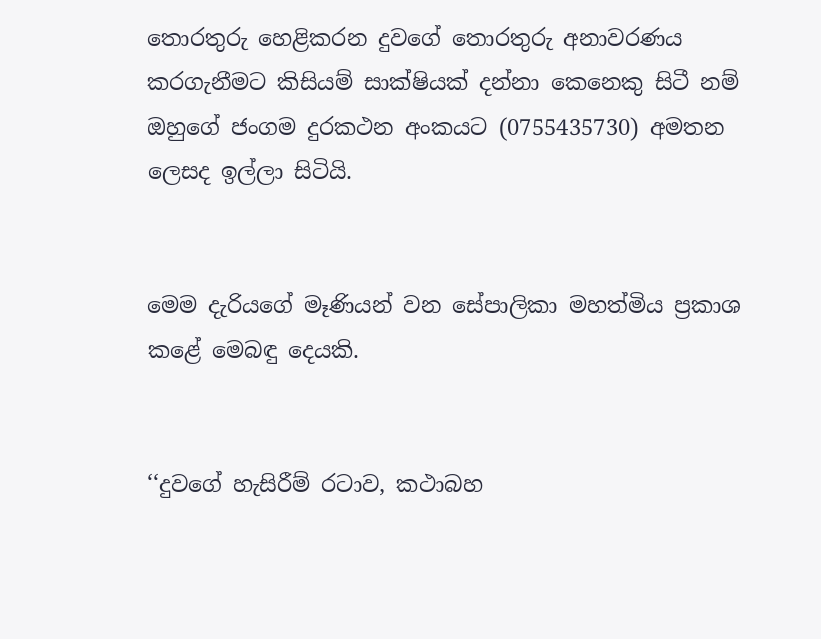තොරතුරු හෙළිකරන දුවගේ තොරතුරු අනාවරණය කරගැනීමට කිසියම් සාක්ෂියක් දන්නා කෙනෙකු සිටී නම් ඔහුගේ ජංගම දුරකථන අංකයට (0755435730) අමතන ලෙසද ඉල්ලා සිටියි.


මෙම දැරියගේ මෑණියන් වන සේපාලිකා මහත්මිය ප්‍රකාශ කළේ මෙබඳු දෙයකි.


‘‘දුවගේ හැසිරීම් රටාව, කථාබහ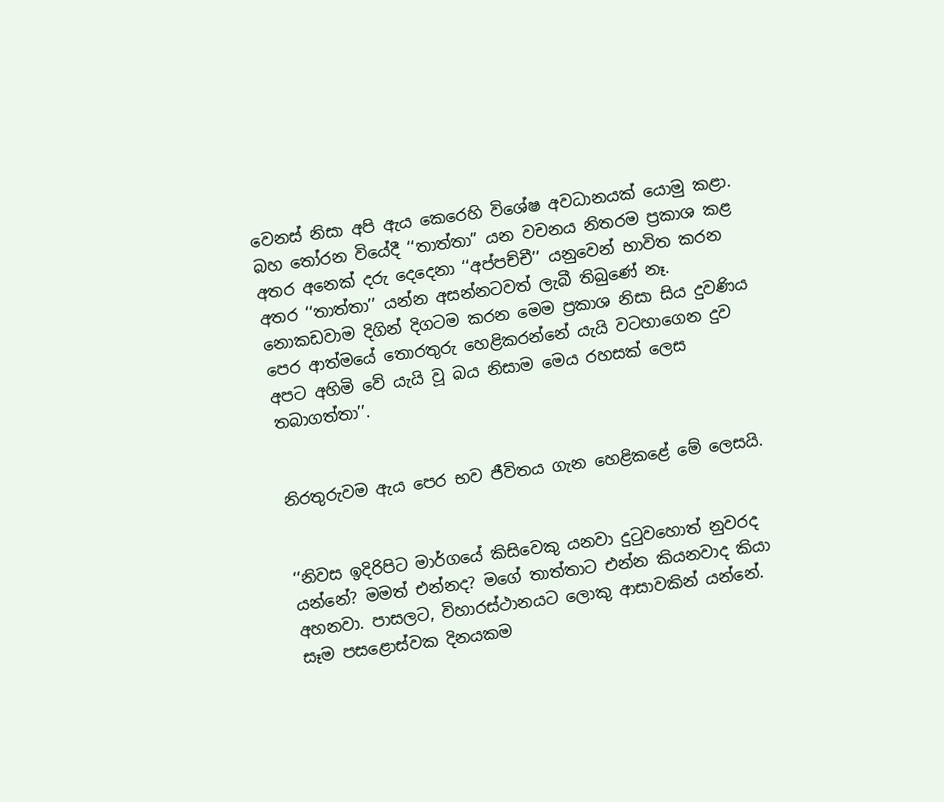වෙනස් නිසා අපි ඇය කෙරෙහි විශේෂ අවධානයක් යොමු කළා. බහ තෝරන වියේදී ‘‘තාත්තා” යන වචනය නිතරම ප්‍රකාශ කළ අතර අනෙක් දරු දෙදෙනා ‘‘අප්පච්චී’’ යනුවෙන් භාවිත කරන අතර ‘‘තාත්තා’’ යන්න අසන්නටවත් ලැබී තිබුණේ නෑ. නොකඩවාම දිගින් දිගටම කරන මෙම ප්‍රකාශ නිසා සිය දුවණිය පෙර ආත්මයේ තොරතුරු හෙළිකරන්නේ යැයි වටහාගෙන දුව අපට අහිමි වේ යැයි වූ බය නිසාම මෙය රහසක් ලෙස තබාගත්තා’’.


නිරතුරුවම ඇය පෙර භව ජීවිතය ගැන හෙළිකළේ මේ ලෙසයි.


‘‘නිවස ඉදිරිපිට මාර්ගයේ කිසිවෙකු යනවා දුටුවහොත් නුවරද යන්නේ? මමත් එන්නද? මගේ තාත්තාට එන්න කියනවාද කියා අහනවා. පාසලට, විහාරස්ථානයට ලොකු ආසාවකින් යන්නේ. සෑම පසළොස්වක දිනයකම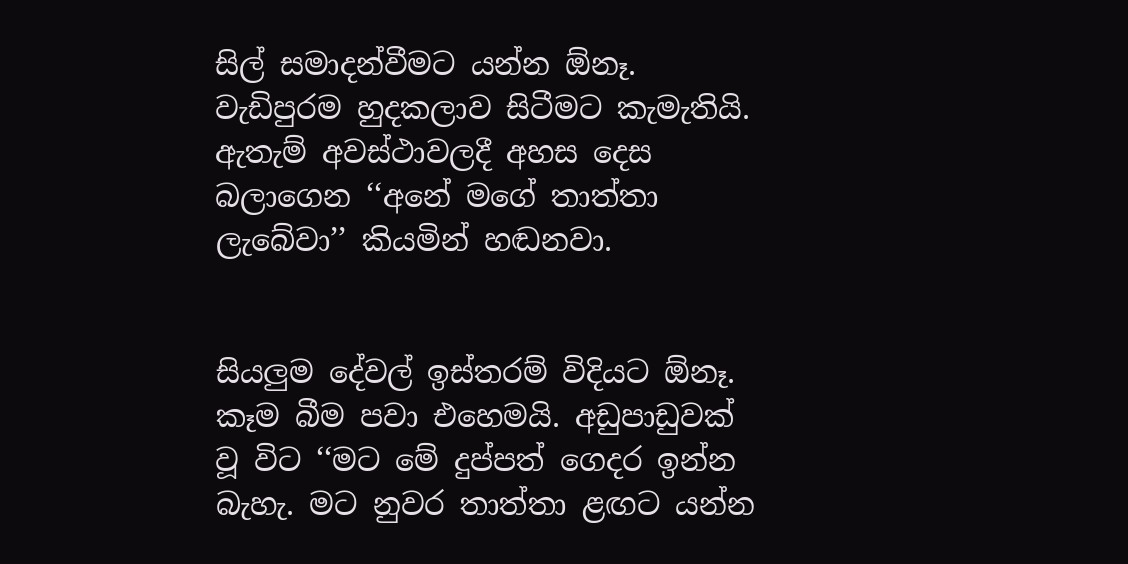සිල් සමාදන්වීමට යන්න ඕනෑ. වැඩිපුරම හුදකලාව සිටීමට කැමැතියි. ඇතැම් අවස්ථාවලදී අහස දෙස බලාගෙන ‘‘අනේ මගේ තාත්තා ලැබේවා’’ කියමින් හඬනවා.


සියලුම දේවල් ඉස්තරම් විදියට ඕනෑ. කෑම බීම පවා එහෙමයි. අඩුපාඩුවක් වූ විට ‘‘මට මේ දුප්පත් ගෙදර ඉන්න බැහැ. මට නුවර තාත්තා ළඟට යන්න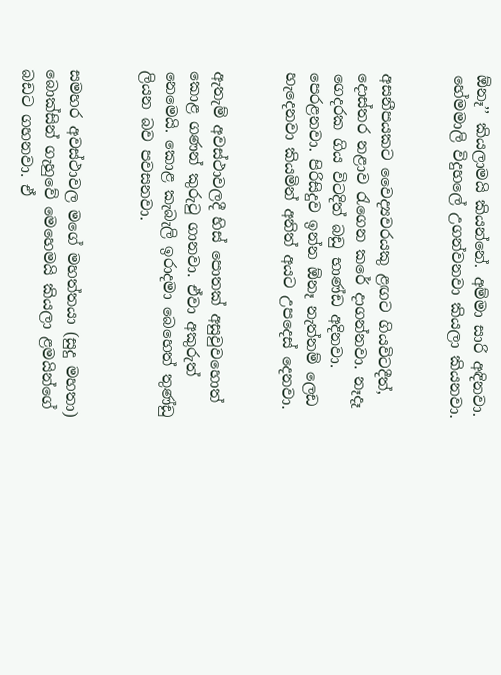ඕනෑ’’ කියලාමයි කියන්නේ. අම්මා සාරි අඳිනවා. හේමමාලි විදුහලේ උගන්වනවා කියලා කියනවා.


අසනීපයකට වෛද්‍යවරයකු ළඟට ගියවිටදීත්, දොස්තර නළාව රැගෙන කරේ දාගන්නවා. නෑදෑ ගෙදරක ගිය විටදිත් බඩු භාණ්ඩ අදිනවා. පෙරළනවා. පිරිසිදුව ඉන්න ඕනෑ නැත්නම් ලෙඩ හැදෙනවා කියමින් අනිත් අයට උපදෙස් දෙනවා.


ඇතැම් අවස්ථාවලදී හිස් පොතක් අසුවුවහොත් කොළ ගණන් කුරුටු ගානවා. ඒවා අකුරුත් නෙමෙයි. කොළ කැබැලි ඉරාදමා බෙහෙත් තුණ්ඩු ලියන බව පවසනවා.


සමහර අවස්ථාවල මගේ මහත්තයා (සුදු මහතා) බොක්සින් ගැහුවේ මෙහෙමයි කියලා ළමයින්ගේ බඩට ගහනවා. ඒ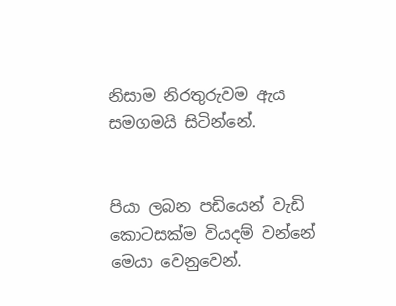නිසාම නිරතුරුවම ඇය සමගමයි සිටින්නේ.


පියා ලබන පඩියෙන් වැඩි කොටසක්ම වියදම් වන්නේ මෙයා වෙනුවෙන්.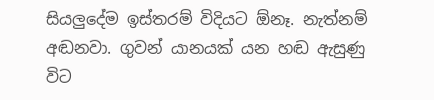සියලුදේම ඉස්තරම් විදියට ඕනෑ. නැත්නම් අඬනවා. ගුවන් යානයක් යන හඬ ඇසුණු විට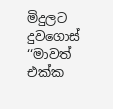මිදුලට දුවගොස් ‘‘මාවත් එක්ක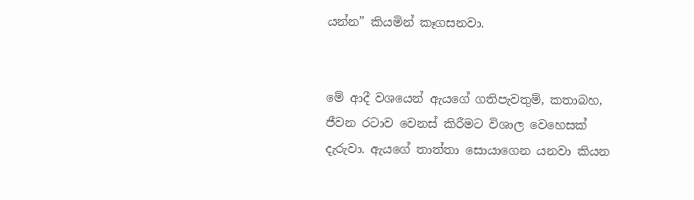යන්න” කියමින් කෑගසනවා.


මේ ආදී වශයෙන් ඇයගේ ගතිපැවතුම්, කතාබහ, ජීවන රටාව වෙනස් කිරීමට විශාල වෙහෙසක් දැරුවා. ඇයගේ තාත්තා සොයාගෙන යනවා කියන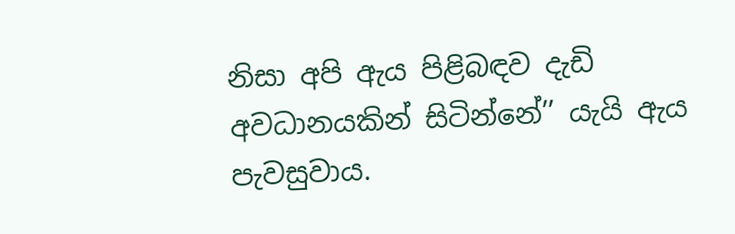නිසා අපි ඇය පිළිබඳව දැඩි අවධානයකින් සිටින්නේ’’ යැයි ඇය පැවසුවාය.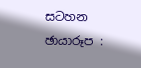සටහන ඡායාරූප :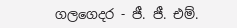ගලගෙදර - ජී. ජී. එම්.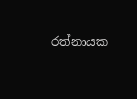රත්නායක